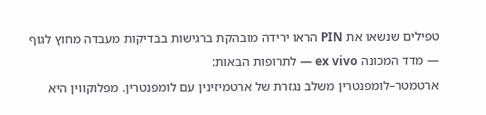טפילים שנשאו את PIN הראו ירידה מובהקת ברגישות בבדיקות מעבדה מחוץ לגוף — מדד המכונה ex vivo — לתרופות הבאות:
ארטמטר–לומפנטרין משלב נגזרת של ארטמיזינין עם לומפנטרין. מפלוקווין היא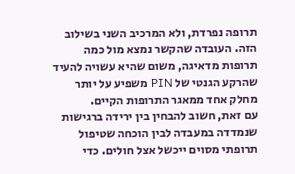תרופה נפרדת, ולא המרכיב השני בשילוב הזה. העובדה שהקשר נמצא מול כמה תרופות מדאיגה, משום שהיא עשויה להעיד שהרקע הגנטי של PIN משפיע על יותר מחלק אחד ממאגר התרופות הקיים.
עם זאת, חשוב להבחין בין ירידה ברגישות שנמדדה במעבדה לבין הוכחה שטיפול תרופתי מסוים ייכשל אצל חולים. כדי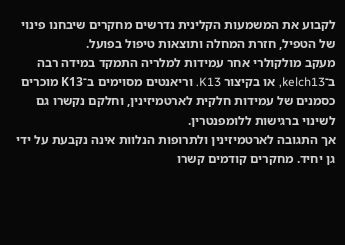לקבוע את המשמעות הקלינית נדרשים מחקרים שיבחנו פינוי של הטפיל, חזרת המחלה ותוצאות טיפול בפועל.
מעקב מולקולרי אחר עמידות למלריה התמקד במידה רבה ב־kelch13, או בקיצור K13. וריאנטים מסוימים ב־K13 מוכרים כסמנים של עמידות חלקית לארטמיזינין, וחלקם נקשרו גם לשינוי ברגישות ללומפנטרין.
אך התגובה לארטמיזינין ולתרופות הנלוות אינה נקבעת על ידי גן יחיד. מחקרים קודמים קשרו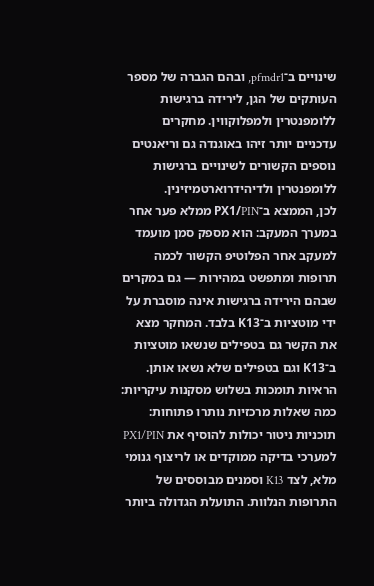שינויים ב־pfmdr1, ובהם הגברה של מספר העותקים של הגן, לירידה ברגישות ללומפנטרין ולמפלוקווין. מחקרים עדכניים יותר זיהו באוגנדה גם וריאנטים נוספים הקשורים לשינויים ברגישות ללומפנטרין ולדיהידרוארטמיזינין.
לכן, הממצא ב־PX1/PIN ממלא פער אחר במערך המעקב: הוא מספק סמן מועמד למעקב אחר הפלוטיפ הקשור לכמה תרופות ומתפשט במהירות — גם במקרים שבהם הירידה ברגישות אינה מוסברת על ידי מוטציות ב־K13 בלבד. המחקר מצא את הקשר גם בטפילים שנשאו מוטציות ב־K13 וגם בטפילים שלא נשאו אותן.
הראיות תומכות בשלוש מסקנות עיקריות:
כמה שאלות מרכזיות נותרו פתוחות:
תוכניות ניטור יכולות להוסיף את PX1/PIN למערכי בדיקה ממוקדים או לריצוף גנומי מלא, לצד K13 וסמנים מבוססים של התרופות הנלוות. התועלת הגדולה ביותר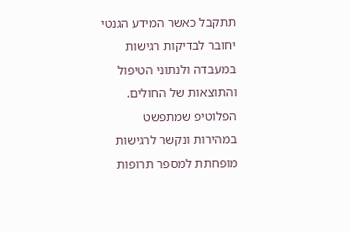תתקבל כאשר המידע הגנטי יחובר לבדיקות רגישות במעבדה ולנתוני הטיפול והתוצאות של החולים.
הפלוטיפ שמתפשט במהירות ונקשר לרגישות מופחתת למספר תרופות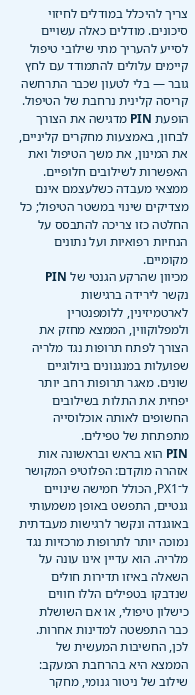צריך להיכלל במודלים לחיזוי סיכונים. מודלים כאלה עשויים לסייע להעריך מתי שילובי טיפול קיימים עלולים להתמודד עם לחץ גובר — בלי לטעון שכבר התרחשה קריסה קלינית נרחבת של הטיפול.
הופעת PIN מדגישה את הצורך לבחון, באמצעות מחקרים קליניים, את המינון, את משך הטיפול ואת האפשרות לשילובים חלופיים. ממצאי מעבדה כשלעצמם אינם מצדיקים שינוי במשטר הטיפול; כל החלטה כזו צריכה להתבסס על הנחיות רפואיות ועל נתונים מקומיים.
מכיוון שהרקע הגנטי של PIN נקשר לירידה ברגישות לארטמיזינין, ללומפנטרין ולמפלוקווין, הממצא מחזק את הצורך לפתח תרופות נגד מלריה שפועלות במנגנונים ביולוגיים שונים. מאגר תרופות רחב יותר יפחית את התלות בשילובים החשופים לאותה אוכלוסייה מתפתחת של טפילים.
PIN הוא בראש ובראשונה אות אזהרה מוקדם: הפלוטיפ המקושר ל־PX1, הכולל חמישה שינויים גנטיים, התפשט באופן משמעותי באוגנדה ונקשר לרגישות מעבדתית נמוכה יותר לתרופות מרכזיות נגד מלריה. הוא עדיין אינו עונה על השאלה באיזו תדירות חולים שנדבקו בטפילים הללו חווים כישלון טיפולי, או אם השושלת כבר התפשטה למדינות אחרות.
לכן, החשיבות המעשית של הממצא היא בהרחבת המעקב: שילוב של ניטור גנומי, מחקר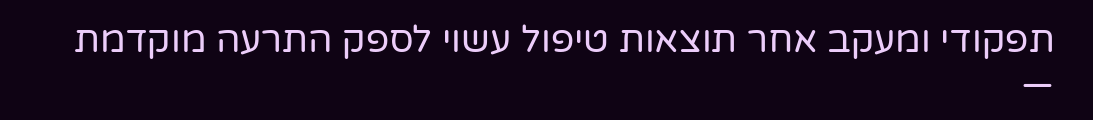תפקודי ומעקב אחר תוצאות טיפול עשוי לספק התרעה מוקדמת —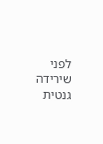לפני שירידה גנטית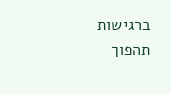ברגישות תהפוך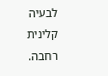לבעיה קלינית רחבה.